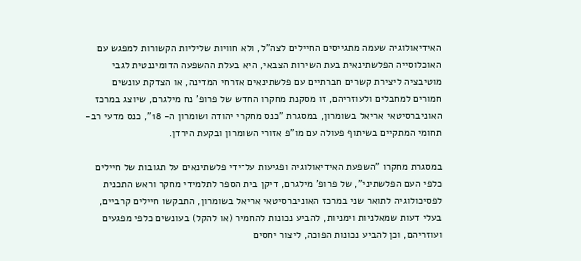האידיאולוגיה שעמה מתגייסים החיילים לצה"ל, ולא חוויות שליליות הקשורות למפגש עם האוכלוסייה הפלשתינאית בעת השירות הצבאי, היא בעלת ההשפעה הדומיננטית לגבי מוטיבציה ליצירת קשרים חברתיים עם פלשתינאים אזרחי המדינה, או הצדקת עונשים חמורים למחבלים ולעוזריהם, זו מסקנת מחקרו החדש של פרופ' נח מילגרם, שיוצג במרכז האוניברסיטאי אריאל בשומרון, במסגרת "כנס מחקרי יהודה ושומרון ה- 18", כנס מדעי רב-תחומי המתקיים בשיתוף פעולה עם מו"פ אזורי השומרון ובקעת הירדן.

במסגרת מחקרו "השפעת האידיאולוגיה ופגיעות על־ידי פלשתינאים על תגובות של חיילים כלפי העם הפלשתיני", של פרופ' מילגרם, דיקן בית הספר לתלמידי מחקר וראש התכנית לפסיכולוגיה לתואר שני במרכז האוניברסיטאי אריאל בשומרון, התבקשו חיילים קרביים, בעלי דעות שמאלניות וימניות, להביע נכונות להחמיר (או להקל) בעונשים כלפי מפגעים ועוזריהם, וכן להביע נכונות הפוכה, ליצור יחסים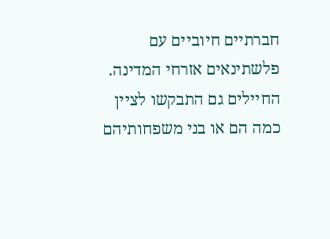חברתיים חיוביים עם פלשתינאים אזרחי המדינה. החיילים גם התבקשו לציין כמה הם או בני משפחותיהם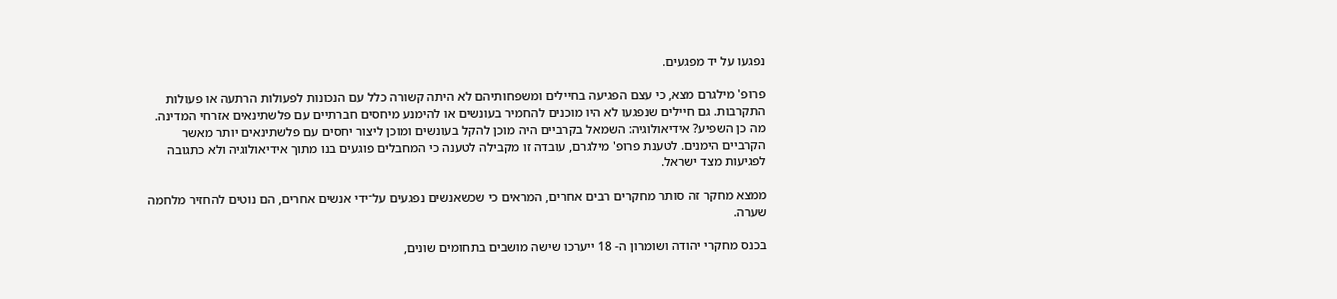נפגעו על יד מפגעים.

פרופ' מילגרם מצא, כי עצם הפגיעה בחיילים ומשפחותיהם לא היתה קשורה כלל עם הנכונות לפעולות הרתעה או פעולות התקרבות. גם חיילים שנפגעו לא היו מוכנים להחמיר בעונשים או להימנע מיחסים חברתיים עם פלשתינאים אזרחי המדינה. מה כן השפיע? אידיאולוגיה: השמאל בקרביים היה מוכן להקל בעונשים ומוכן ליצור יחסים עם פלשתינאים יותר מאשר הקרביים הימנים. לטענת פרופ' מילגרם, עובדה זו מקבילה לטענה כי המחבלים פוגעים בנו מתוך אידיאולוגיה ולא כתגובה לפגיעות מצד ישראל.

ממצא מחקר זה סותר מחקרים רבים אחרים, המראים כי שכשאנשים נפגעים על־ידי אנשים אחרים, הם נוטים להחזיר מלחמה שערה.

בכנס מחקרי יהודה ושומרון ה- 18 ייערכו שישה מושבים בתחומים שונים,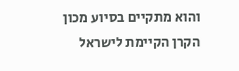והוא מתקיים בסיוע מכון הקרן הקיימת לישראל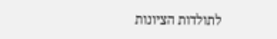לתולדות הציונות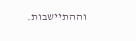וההתיישבות.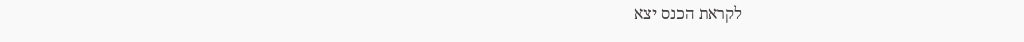לקראת הכנס יצא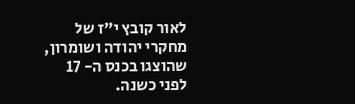לאור קובץ י"ז של מחקרי יהודה ושומרון, שהוצגו בכנס ה- 17 לפני כשנה.